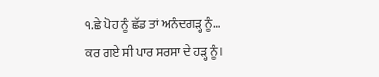੧.ਛੇ ਪੋਹ ਨੂੰ ਛੱਡ ਤਾਂ ਅਨੰਦਗੜ੍ਹ ਨੂੰ…
ਕਰ ਗਏ ਸੀ ਪਾਰ ਸਰਸਾ ਦੇ ਹੜ੍ਹ ਨੂੰ।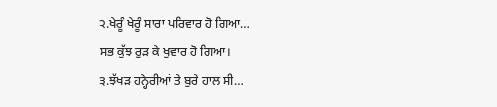੨.ਖੇਰੂੰ ਖੇਰੂੰ ਸਾਰਾ ਪਰਿਵਾਰ ਹੋ ਗਿਆ…
ਸਭ ਕੁੱਝ ਰੁੜ ਕੇ ਖੁਵਾਰ ਹੋ ਗਿਆ।
੩.ਝੱਖੜ ਹਨ੍ਹੇਰੀਆਂ ਤੇ ਬੁਰੇ ਹਾਲ ਸੀ…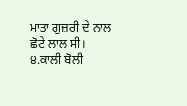ਮਾਤਾ ਗੁਜ਼ਰੀ ਦੇ ਨਾਲ ਛੋਟੇ ਲਾਲ ਸੀ।
੪.ਕਾਲੀ ਬੋਲੀ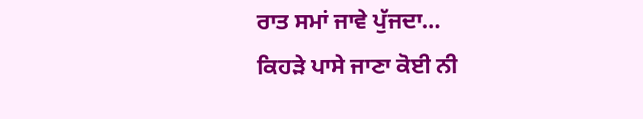ਰਾਤ ਸਮਾਂ ਜਾਵੇ ਪੁੱਜਦਾ…
ਕਿਹੜੇ ਪਾਸੇ ਜਾਣਾ ਕੋਈ ਨੀ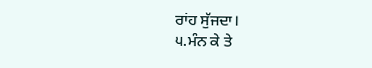ਰਾਂਹ ਸੁੱਜਦਾ।
੫.ਮੰਨ ਕੇ ਤੇ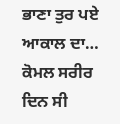ਭਾਣਾ ਤੁਰ ਪਏ ਆਕਾਲ ਦਾ…
ਕੋਮਲ ਸਰੀਰ ਦਿਨ ਸੀ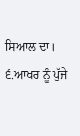ਸਿਆਲ ਦਾ।
੬.ਆਖਰ ਨੂੰ ਪੁੱਜੇ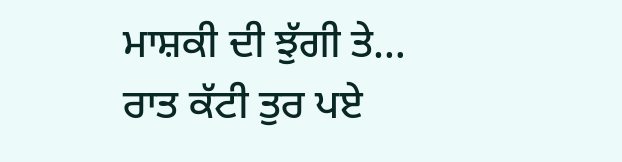ਮਾਸ਼ਕੀ ਦੀ ਝੁੱਗੀ ਤੇ…
ਰਾਤ ਕੱਟੀ ਤੁਰ ਪਏ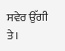ਸਵੇਰ ਉੱਗੀ ਤੇ।